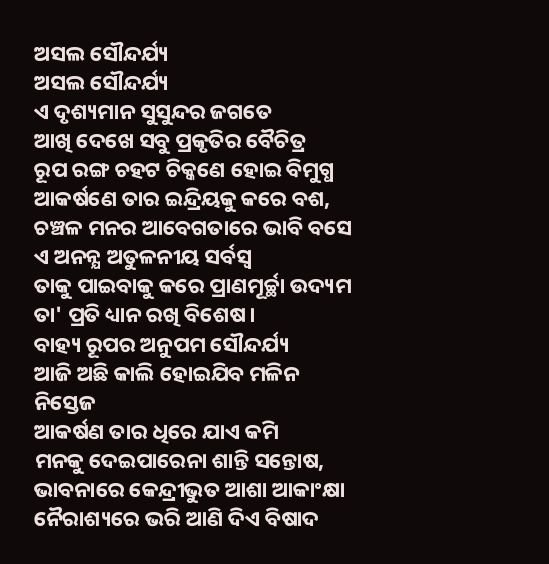ଅସଲ ସୌନ୍ଦର୍ଯ୍ୟ
ଅସଲ ସୌନ୍ଦର୍ଯ୍ୟ
ଏ ଦୃଶ୍ୟମାନ ସୁସୁନ୍ଦର ଜଗତେ
ଆଖି ଦେଖେ ସବୁ ପ୍ରକୃତିର ବୈଚିତ୍ର
ରୂପ ରଙ୍ଗ ଚହଟ ଚିକ୍କଣେ ହୋଇ ବିମୁଗ୍ଧ
ଆକର୍ଷଣେ ତାର ଇନ୍ଦ୍ରିୟକୁ କରେ ବଶ,
ଚଞ୍ଚଳ ମନର ଆବେଗତାରେ ଭାବି ବସେ
ଏ ଅନନ୍ଯ ଅତୁଳନୀୟ ସର୍ବସ୍ବ
ତାକୁ ପାଇବାକୁ କରେ ପ୍ରାଣମୂର୍ଚ୍ଛା ଉଦ୍ୟମ
ତା' ପ୍ରତି ଧ୍ୟାନ ରଖି ବିଶେଷ।
ବାହ୍ୟ ରୂପର ଅନୁପମ ସୌନ୍ଦର୍ଯ୍ୟ
ଆଜି ଅଛି କାଲି ହୋଇଯିବ ମଳିନ ନିସ୍ତେଜ
ଆକର୍ଷଣ ତାର ଧିରେ ଯାଏ କମି
ମନକୁ ଦେଇପାରେନା ଶାନ୍ତି ସନ୍ତୋଷ,
ଭାବନାରେ କେନ୍ଦ୍ରୀଭୁତ ଆଶା ଆକାଂକ୍ଷା
ନୈରାଶ୍ୟରେ ଭରି ଆଣି ଦିଏ ବିଷାଦ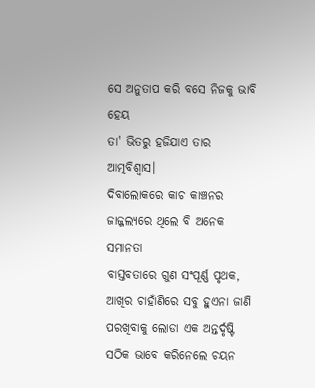ସେ ଅନୁତାପ କରି ବସେ ନିଜକୁ ଭାବି ହେୟ
ତା' ଭିତରୁ ହଜିଯାଏ ତାର ଆତ୍ମବିଶ୍ୱାସ।
ଦିବାଲୋକରେ କାଚ କାଞ୍ଚନର
ଜାଜ୍ଜଲ୍ୟରେ ଥିଲେ ବି ଅନେକ ସମାନତା
ବାସ୍ତବତାରେ ଗୁଣ ସଂପୂର୍ଣ୍ଣ ପୃଥକ,
ଆଖିର ଚାହାଁଣିରେ ସବୁ ହୁଏନା ଜାଣି
ପରଖିବାକୁ ଲୋଡା ଏକ ଅନ୍ତର୍ଦୃଷ୍ଟି
ସଠିକ ଭାବେ କରିନେଲେ ଚୟନ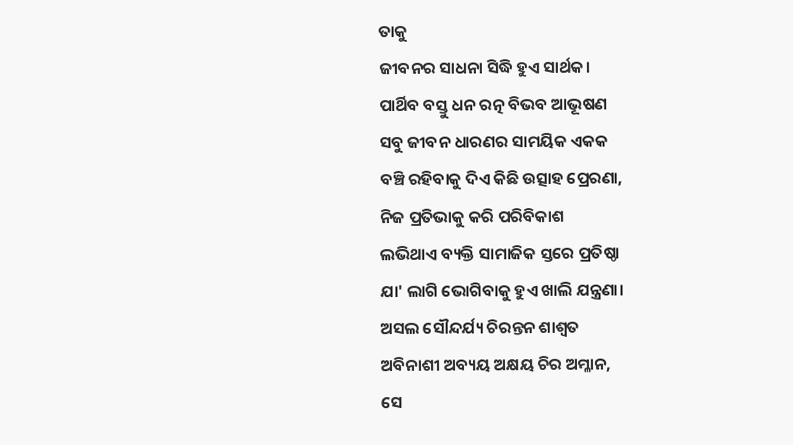ତାକୁ
ଜୀବନର ସାଧନା ସିଦ୍ଧି ହୁଏ ସାର୍ଥକ।
ପାର୍ଥିବ ବସ୍ତୁ ଧନ ରତ୍ନ ବିଭବ ଆଭୂଷଣ
ସବୁ ଜୀବନ ଧାରଣର ସାମୟିକ ଏକକ
ବଞ୍ଚି ରହିବାକୁ ଦିଏ କିଛି ଉତ୍ସାହ ପ୍ରେରଣା,
ନିଜ ପ୍ରତିଭାକୁ କରି ପରିବିକାଶ
ଲଭିଥାଏ ବ୍ୟକ୍ତି ସାମାଜିକ ସ୍ତରେ ପ୍ରତିଷ୍ଠା
ଯା' ଲାଗି ଭୋଗିବାକୁ ହୁଏ ଖାଲି ଯନ୍ତ୍ରଣା।
ଅସଲ ସୌନ୍ଦର୍ଯ୍ୟ ଚିରନ୍ତନ ଶାଶ୍ଵତ
ଅବିନାଶୀ ଅବ୍ୟୟ ଅକ୍ଷୟ ଚିର ଅମ୍ଳାନ,
ସେ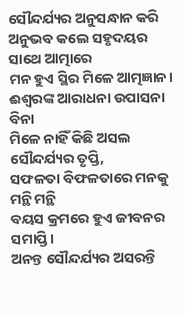ସୌନ୍ଦର୍ଯ୍ୟର ଅନୁସନ୍ଧାନ କରି
ଅନୁଭବ କଲେ ସହୃଦୟର ସାଥେ ଆତ୍ମାରେ
ମନ ହୁଏ ସ୍ଥିର ମିଳେ ଆତ୍ମଜ୍ଞାନ।
ଈଶ୍ବରଙ୍କ ଆରାଧନା ଉପାସନା ବିନା
ମିଳେ ନାହିଁ କିଛି ଅସଲ ସୌନ୍ଦର୍ଯ୍ୟର ତୃପ୍ତି,
ସଫଳତା ବିଫଳତାରେ ମନକୁ ମନ୍ଥି ମନ୍ଥି
ବୟସ କ୍ରମରେ ହୁଏ ଜୀବନର ସମାପ୍ତି।
ଅନନ୍ତ ସୌନ୍ଦର୍ଯ୍ୟର ଅସରନ୍ତି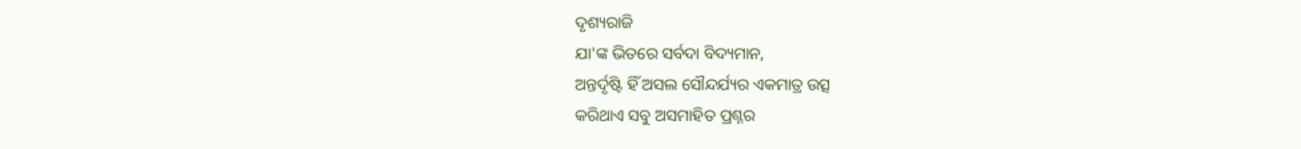ଦୃଶ୍ୟରାଜି
ଯା'ଙ୍କ ଭିତରେ ସର୍ବଦା ବିଦ୍ୟମାନ,
ଅନ୍ତର୍ଦୃଷ୍ଟି ହିଁ ଅସଲ ସୌନ୍ଦର୍ଯ୍ୟର ଏକମାତ୍ର ଉତ୍ସ
କରିଥାଏ ସବୁ ଅସମାହିତ ପ୍ରଶ୍ନର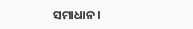ସମାଧାନ।